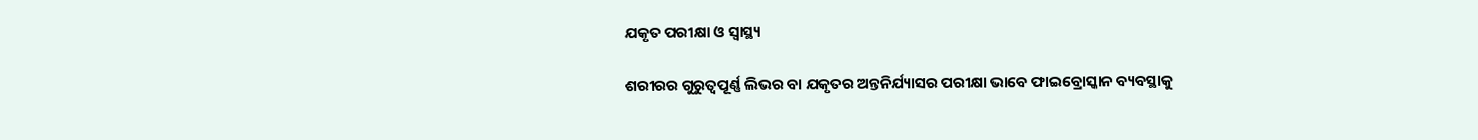ଯକୃତ ପରୀକ୍ଷା ଓ ସ୍ୱାସ୍ଥ୍ୟ

ଶରୀରର ଗୁରୁତ୍ୱପୂର୍ଣ୍ଣ ଲିଭର ବା ଯକୃତର ଅନ୍ତନିର୍ଯ୍ୟାସର ପରୀକ୍ଷା ଭାବେ ଫାଇବ୍ରୋସ୍କାନ ବ୍ୟବସ୍ଥାକୁ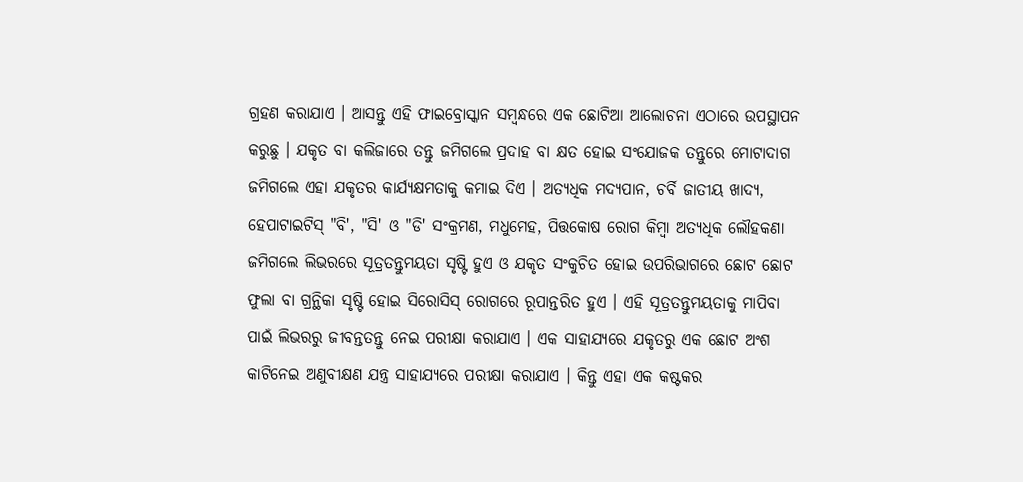ଗ୍ରହଣ କରାଯାଏ । ଆସନ୍ତୁ ଏହି ଫାଇବ୍ରୋସ୍କାନ ସମ୍ବନ୍ଧରେ ଏକ ଛୋଟିଆ ଆଲୋଚନା ଏଠାରେ ଉପସ୍ଥାପନ କରୁଛୁ । ଯକୃତ ବା କଲିଜାରେ ତନ୍ତୁ ଜମିଗଲେ ପ୍ରଦାହ ବା କ୍ଷତ ହୋଇ ସଂଯୋଜକ ତନ୍ତୁରେ ମୋଟାଦାଗ ଜମିଗଲେ ଏହା ଯକୃତର କାର୍ଯ୍ୟକ୍ଷମତାକୁ କମାଇ ଦିଏ । ଅତ୍ୟଧିକ ମଦ୍ୟପାନ, ଚର୍ବି ଜାତୀୟ ଖାଦ୍ୟ, ହେପାଟାଇଟିସ୍ "ବି', "ସି' ଓ "ଡି' ସଂକ୍ରମଣ, ମଧୁମେହ, ପିତ୍ତକୋଷ ରୋଗ କିମ୍ବା ଅତ୍ୟଧିକ ଲୌହକଣା ଜମିଗଲେ ଲିଭରରେ ସୂତ୍ରତନ୍ତୁମୟତା ସୃଷ୍ଟି ହୁଏ ଓ ଯକୃତ ସଂକୁଚିତ ହୋଇ ଉପରିଭାଗରେ ଛୋଟ ଛୋଟ ଫୁଲା ବା ଗ୍ରନ୍ଥିକା ସୃଷ୍ଟି ହୋଇ ସିରୋସିସ୍ ରୋଗରେ ରୂପାନ୍ତରିତ ହୁଏ । ଏହି ସୂତ୍ରତନ୍ତୁମୟତାକୁ ମାପିବା ପାଇଁ ଲିଭରରୁ ଜୀବନ୍ତତନ୍ତୁ ନେଇ ପରୀକ୍ଷା କରାଯାଏ । ଏକ ସାହାଯ୍ୟରେ ଯକୃତରୁ ଏକ ଛୋଟ ଅଂଶ କାଟିନେଇ ଅଣୁବୀକ୍ଷଣ ଯନ୍ତ୍ର ସାହାଯ୍ୟରେ ପରୀକ୍ଷା କରାଯାଏ । କିନ୍ତୁ ଏହା ଏକ କଷ୍ଟକର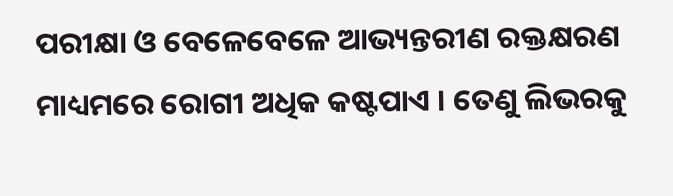ପରୀକ୍ଷା ଓ ବେଳେବେଳେ ଆଭ୍ୟନ୍ତରୀଣ ରକ୍ତକ୍ଷରଣ ମାଧ୍ୟମରେ ରୋଗୀ ଅଧିକ କଷ୍ଟପାଏ । ତେଣୁ ଲିଭରକୁ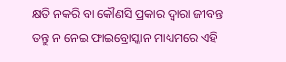କ୍ଷତି ନକରି ବା କୌଣସି ପ୍ରକାର ଦ୍ୱାରା ଜୀବନ୍ତ ତନ୍ତୁ ନ ନେଇ ଫାଇବ୍ରୋସ୍କାନ ମାଧ୍ୟମରେ ଏହି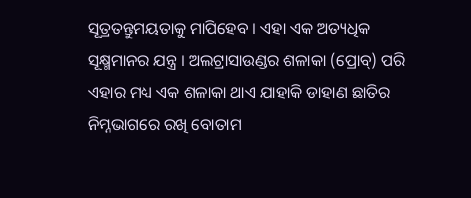ସୂତ୍ରତନ୍ତୁମୟତାକୁ ମାପିହେବ । ଏହା ଏକ ଅତ୍ୟଧିକ ସୂକ୍ଷ୍ମମାନର ଯନ୍ତ୍ର । ଅଲଟ୍ରାସାଉଣ୍ଡର ଶଳାକା (ପ୍ରୋବ୍) ପରି ଏହାର ମଧ୍ୟ ଏକ ଶଳାକା ଥାଏ ଯାହାକି ଡାହାଣ ଛାତିର ନିମ୍ନଭାଗରେ ରଖି ବୋତାମ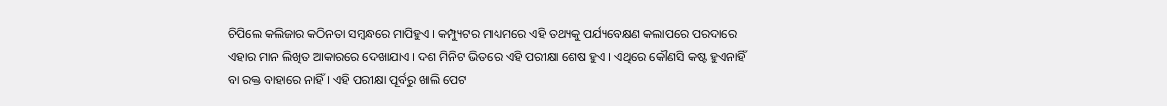ଚିପିଲେ କଲିଜାର କଠିନତା ସମ୍ବନ୍ଧରେ ମାପିହୁଏ । କମ୍ପ୍ୟୁଟର ମାଧ୍ୟମରେ ଏହି ତଥ୍ୟକୁ ପର୍ଯ୍ୟବେକ୍ଷଣ କଲାପରେ ପରଦାରେ ଏହାର ମାନ ଲିଖିତ ଆକାରରେ ଦେଖାଯାଏ । ଦଶ ମିନିଟ ଭିତରେ ଏହି ପରୀକ୍ଷା ଶେଷ ହୁଏ । ଏଥିରେ କୌଣସି କଷ୍ଟ ହୁଏନାହିଁ ବା ରକ୍ତ ବାହାରେ ନାହିଁ । ଏହି ପରୀକ୍ଷା ପୂର୍ବରୁ ଖାଲି ପେଟ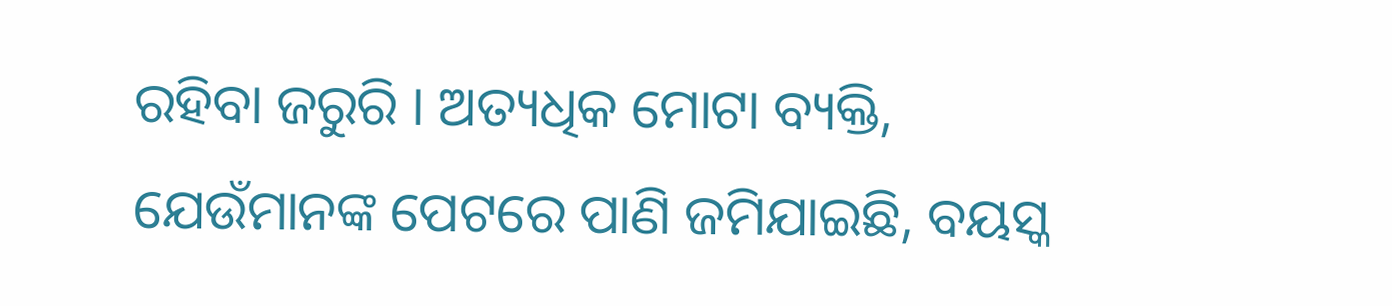ରହିବା ଜରୁରି । ଅତ୍ୟଧିକ ମୋଟା ବ୍ୟକ୍ତି, ଯେଉଁମାନଙ୍କ ପେଟରେ ପାଣି ଜମିଯାଇଛି, ବୟସ୍କ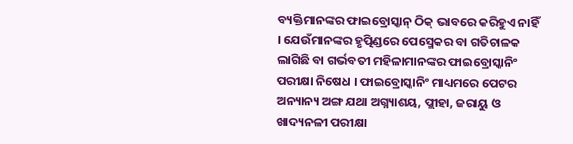ବ୍ୟକ୍ତିମାନଙ୍କର ଫାଇବ୍ରୋସ୍କାନ୍ ଠିକ୍ ଭାବରେ କରିହୁଏ ନାହିଁ । ଯେଉଁମାନଙ୍କର ହୃତ୍ପିଣ୍ଡରେ ପେସ୍ମେକର ବା ଗତିଚାଳକ ଲାଗିଛି ବା ଗର୍ଭବତୀ ମହିଳାମାନଙ୍କର ଫାଇବ୍ରୋସ୍କାନିଂ ପରୀକ୍ଷା ନିଷେଧ । ଫାଇବ୍ରୋସ୍କାନିଂ ମାଧ୍ୟମରେ ପେଟର ଅନ୍ୟାନ୍ୟ ଅଙ୍ଗ ଯଥା ଅଗ୍ନ୍ୟାଶୟ, ପ୍ଲୀହା, ଜରାୟୁ ଓ ଖାଦ୍ୟନଳୀ ପରୀକ୍ଷା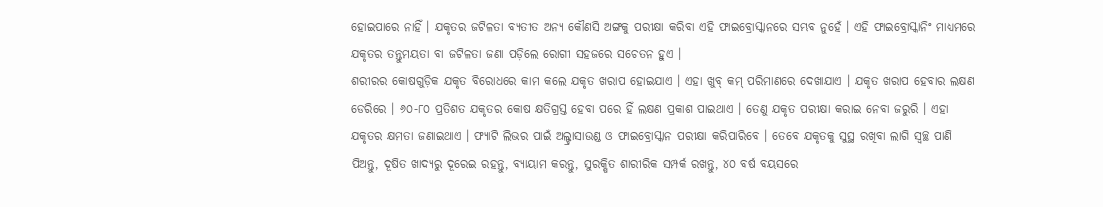ହୋଇପାରେ ନାହିଁ । ଯକୃତର ଜଟିଳତା ବ୍ୟତୀତ ଅନ୍ୟ କୌଣସି ଅଙ୍ଗକୁ ପରୀକ୍ଷା କରିବା ଏହି ଫାଇବ୍ରୋସ୍କାନରେ ସମ୍ଭବ ନୁହେଁ । ଏହି ଫାଇବ୍ରୋସ୍କାନିଂ ମାଧ୍ୟମରେ ଯକୃତର ତନ୍ତୁମୟତା ବା ଜଟିଳତା ଜଣା ପଡ଼ିଲେ ରୋଗୀ ସହଜରେ ସଚେତନ ହୁଏ ।
ଶରୀରର କୋଷଗୁଡ଼ିକ ଯକୃତ ବିରୋଧରେ କାମ କଲେ ଯକୃତ ଖରାପ ହୋଇଯାଏ । ଏହା ଖୁବ୍ କମ୍ ପରିମାଣରେ ଦେଖାଯାଏ । ଯକୃତ ଖରାପ ହେବାର ଲକ୍ଷଣ ଡେରିରେ । ୬୦-୮୦ ପ୍ରତିଶତ ଯକୃତର କୋଷ କ୍ଷତିଗ୍ରସ୍ତ ହେବା ପରେ ହିଁ ଲକ୍ଷଣ ପ୍ରକାଶ ପାଇଥାଏ । ତେଣୁ ଯକୃତ ପରୀକ୍ଷା କରାଇ ନେବା ଜରୁରି । ଏହା ଯକୃତର କ୍ଷମତା ଜଣାଇଥାଏ । ଫ୍ୟାଟି ଲିଭର ପାଇଁ ଅଲ୍ଟ୍ରାସାଉଣ୍ଡ ଓ ଫାଇବ୍ରୋସ୍କାନ ପରୀକ୍ଷା କରିପାରିବେ । ତେବେ ଯକୃତକୁ ସୁସ୍ଥ ରଖିବା ଲାଗି ସ୍ୱଚ୍ଛ ପାଣି ପିଅନ୍ତୁ, ଦୂଷିତ ଖାଦ୍ୟରୁ ଦୂରେଇ ରହନ୍ତୁ, ବ୍ୟାୟାମ କରନ୍ତୁ, ସୁରକ୍ଷିତ ଶାରୀରିକ ସମ୍ପର୍କ ରଖନ୍ତୁ, ୪୦ ବର୍ଷ ବୟସରେ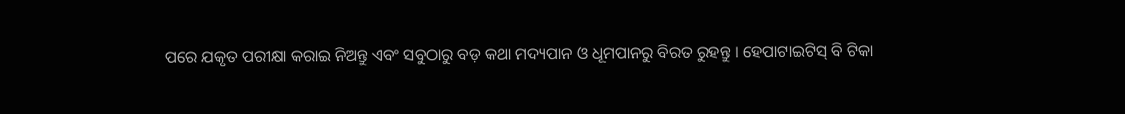ପରେ ଯକୃତ ପରୀକ୍ଷା କରାଇ ନିଅନ୍ତୁ ଏବଂ ସବୁଠାରୁ ବଡ଼ କଥା ମଦ୍ୟପାନ ଓ ଧୂମପାନରୁ ବିରତ ରୁହନ୍ତୁ । ହେପାଟାଇଟିସ୍ ବି ଟିକା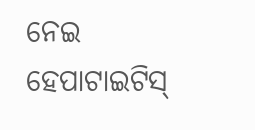ନେଇ ହେପାଟାଇଟିସ୍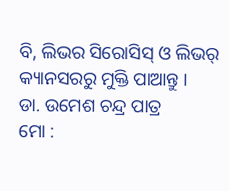ବି, ଲିଭର ସିରୋସିସ୍ ଓ ଲିଭର୍ କ୍ୟାନସରରୁ ମୁକ୍ତି ପାଆନ୍ତୁ ।
ଡା. ଉମେଶ ଚନ୍ଦ୍ର ପାତ୍ର
ମୋ :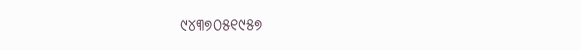୯୪୩୭୦୫୧୯୫୭